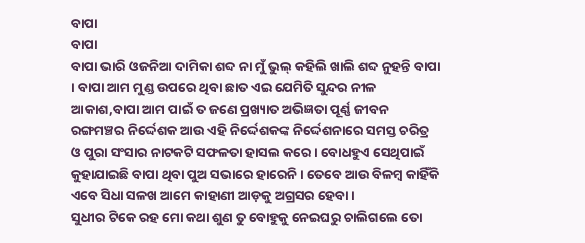ବାପା
ବାପା
ବାପା ଭାରି ଓଜନିଆ ଦାମିକା ଶବ୍ଦ ନା ମୁଁ ଭୁଲ୍ କହିଲି ଖାଲି ଶବ୍ଦ ନୁହନ୍ତି ବାପା । ବାପା ଆମ ମୁଣ୍ଡ ଉପରେ ଥିବା ଛାତ ଏଇ ଯେମିତି ସୁନ୍ଦର ନୀଳ ଆକାଶ,ବାପା ଆମ ପାଇଁ ତ ଜଣେ ପ୍ରଖ୍ୟାତ ଅଭିଜ୍ଞତା ପୂର୍ଣ୍ଣ ଜୀବନ ରଙ୍ଗମଞ୍ଚର ନିର୍ଦ୍ଦେଶକ ଆଉ ଏହି ନିର୍ଦ୍ଦେଶକଙ୍କ ନିର୍ଦ୍ଦେଶନାରେ ସମସ୍ତ ଚରିତ୍ର ଓ ପୁରା ସଂସାର ନାଟକଟି ସଫଳତା ହାସଲ କରେ । ବୋଧହୁଏ ସେଥିପାଇଁ କୁହାଯାଇଛି ବାପା ଥିବା ପୁଅ ସଭାରେ ହାରେନି । ତେବେ ଆଉ ବିଳମ୍ବ କାହିଁକି ଏବେ ସିଧା ସଳଖ ଆମେ କାହାଣୀ ଆଡ଼କୁ ଅଗ୍ରସର ହେବା ।
ସୁଧୀର ଟିକେ ରହ ମୋ କଥା ଶୁଣ ତୁ ବୋହୁକୁ ନେଇଘରୁ ଚାଲିଗଲେ ତୋ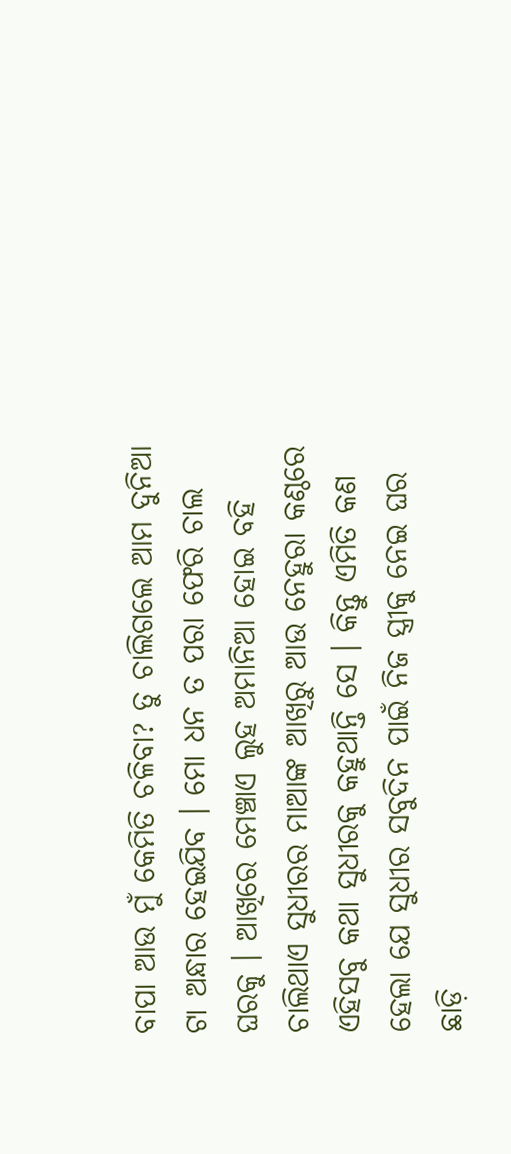ବାପା ଆଉ ମୁଁ କେମିତି ଚଳିବା? ତୁ ଚାଲିଗଲେ ଆମ ଦୁନିଆ ଟା ଅନ୍ଧାର ହେଇଯିବ । ମୋ ଧନ ତ ପରା ଫେରି ଚାଲ ଘରକୁ । ଆଖିରେ ମେଞ୍ଚାଏ ଲୁହ ଅମାନିଆ ହୋଇ ବହି ଚାଲିଥାଏ ସୁଧୀରର ମାଆଙ୍କ ଆଖିରୁ ଆଉ ନେହୁରା କଣ୍ଠରେ ଏହିସବୁ କଥା ସୁଧୀରକୁ କହୁଥାନ୍ତି ସେ । କିନ୍ତୁ ଏମିତି କଣ ହେଲା ଯେ ସୁଧୀର ସବୁଦିନ ପାଇଁ ନିଜ ସ୍ତ୍ରୀକୁ ନେଇ ଘର ଛାଡ଼ି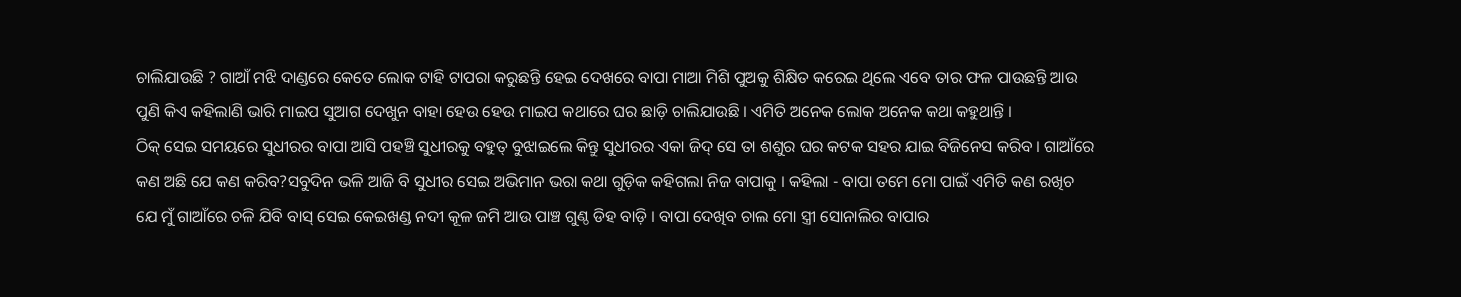ଚାଲିଯାଉଛି ? ଗାଆଁ ମଝି ଦାଣ୍ଡରେ କେତେ ଲୋକ ଟାହି ଟାପରା କରୁଛନ୍ତି ହେଇ ଦେଖରେ ବାପା ମାଆ ମିଶି ପୁଅକୁ ଶିକ୍ଷିତ କରେଇ ଥିଲେ ଏବେ ତାର ଫଳ ପାଉଛନ୍ତି ଆଉ ପୁଣି କିଏ କହିଲାଣି ଭାରି ମାଇପ ସୁଆଗ ଦେଖୁନ ବାହା ହେଉ ହେଉ ମାଇପ କଥାରେ ଘର ଛାଡ଼ି ଚାଲିଯାଉଛି । ଏମିତି ଅନେକ ଲୋକ ଅନେକ କଥା କହୁଥାନ୍ତି ।
ଠିକ୍ ସେଇ ସମୟରେ ସୁଧୀରର ବାପା ଆସି ପହଞ୍ଚି ସୁଧୀରକୁ ବହୁତ୍ ବୁଝାଇଲେ କିନ୍ତୁ ସୁଧୀରର ଏକା ଜିଦ୍ ସେ ତା ଶଶୁର ଘର କଟକ ସହର ଯାଇ ବିଜିନେସ କରିବ । ଗାଆଁରେ କଣ ଅଛି ଯେ କଣ କରିବ?ସବୁଦିନ ଭଳି ଆଜି ବି ସୁଧୀର ସେଇ ଅଭିମାନ ଭରା କଥା ଗୁଡ଼ିକ କହିଗଲା ନିଜ ବାପାକୁ । କହିଲା - ବାପା ତମେ ମୋ ପାଇଁ ଏମିତି କଣ ରଖିଚ ଯେ ମୁଁ ଗାଆଁରେ ଚଳି ଯିବି ବାସ୍ ସେଇ କେଇଖଣ୍ଡ ନଦୀ କୂଳ ଜମି ଆଉ ପାଞ୍ଚ ଗୁଣ୍ଠ ଡିହ ବାଡ଼ି । ବାପା ଦେଖିବ ଚାଲ ମୋ ସ୍ତ୍ରୀ ସୋନାଲିର ବାପାର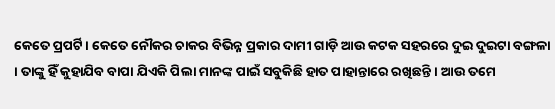କେତେ ପ୍ରପର୍ଟି । କେତେ ନୌକର ଚାକର ବିଭିନ୍ନ ପ୍ରକାର ଦାମୀ ଗାଡ଼ି ଆଉ କଟକ ସହରରେ ଦୁଇ ଦୁଇଟା ବଙ୍ଗଳା । ତାଙ୍କୁ ହିଁ କୁହାଯିବ ବାପା ଯିଏକି ପିଲା ମାନଙ୍କ ପାଇଁ ସବୁକିଛି ହାତ ପାହାନ୍ତାରେ ରଖିଛନ୍ତି । ଆଉ ତମେ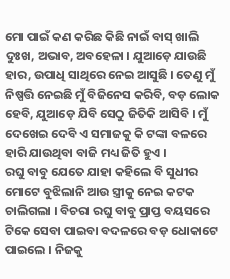ମୋ ପାଇଁ କଣ କରିଛ କିଛି ନାଇଁ ବାସ୍ ଖାଲି ଦୁଃଖ, ଅଭାବ, ଅବହେଳା । ଯୁଆଡ଼େ ଯାଉଛି ହାର, ଉପାଧି ସାଥିରେ ନେଇ ଆସୁଛି । ତେଣୁ ମୁଁ ନିଷ୍ପତ୍ତି ନେଇଛି ମୁଁ ବିଜିନେସ କରିବି, ବଡ଼ ଲୋକ ହେବି, ଯୁଆଡ଼େ ଯିବି ସେଠୁ ଜିତିକି ଆସିବି । ମୁଁ ଦେଖେଇ ଦେବି ଏ ସମାଜକୁ କି ଟଙ୍କା ବଳରେ ହାରି ଯାଉଥିବା ବାଜି ମଧ୍ୟ ଜିତି ହୁଏ ।
ରଘୁ ବାବୁ ଯେତେ ଯାହା କହିଲେ ବି ସୁଧୀର ମୋଟେ ବୁଝିଲାନି ଆଉ ସ୍ତ୍ରୀକୁ ନେଇ କଟକ ଚାଲିଗଲା । ବିଚରା ରଘୁ ବାବୁ ପ୍ରାପ୍ତ ବୟସରେ ଟିକେ ସେବା ପାଇବା ବଦଳରେ ବଡ଼ ଧୋକାଟେ ପାଇଲେ । ନିଜକୁ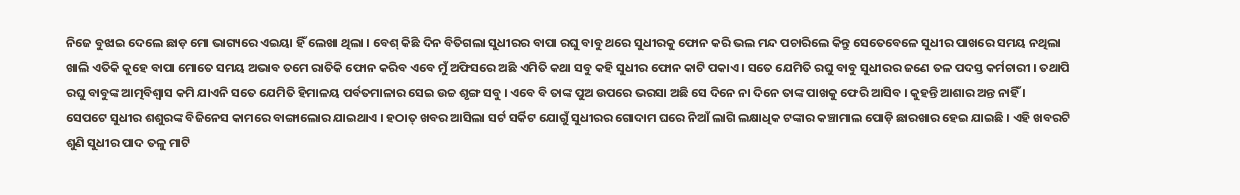ନିଜେ ବୁଝାଇ ଦେଲେ ଛାଡ଼ ମୋ ଭାଗ୍ୟରେ ଏଇୟା ହିଁ ଲେଖା ଥିଲା । ବେଶ୍ କିଛି ଦିନ ବିତିଗଲା ସୁଧୀରର ବାପା ରଘୁ ବାବୁ ଥରେ ସୁଧୀରକୁ ଫୋନ କରି ଭଲ ମନ୍ଦ ପଚାରିଲେ କିନ୍ତୁ ସେତେବେଳେ ସୁଧୀର ପାଖରେ ସମୟ ନଥିଲା ଖାଲି ଏତିକି କୁହେ ବାପା ମୋତେ ସମୟ ଅଭାବ ତମେ ରାତିକି ଫୋନ କରିବ ଏବେ ମୁଁ ଅଫିସରେ ଅଛି ଏମିତି କଥା ସବୁ କହି ସୁଧୀର ଫୋନ କାଟି ପକାଏ । ସତେ ଯେମିତି ରଘୁ ବାବୁ ସୁଧୀରର ଜଣେ ତଳ ପଦସ୍ତ କର୍ମଚାରୀ । ତଥାପି ରଘୁ ବାବୁଙ୍କ ଆତ୍ମବିଶ୍ୱାସ କମି ଯାଏନି ସତେ ଯେମିତି ହିମାଳୟ ପର୍ବତମାଳାର ସେଇ ଉଚ୍ଚ ଶୃଙ୍ଗ ସବୁ । ଏବେ ବି ତାଙ୍କ ପୁଅ ଉପରେ ଭରସା ଅଛି ସେ ଦିନେ ନା ଦିନେ ତାଙ୍କ ପାଖକୁ ଫେରି ଆସିବ । କୁହନ୍ତି ଆଶାର ଅନ୍ତ ନାହିଁ ।
ସେପଟେ ସୁଧୀର ଶଶୁରଙ୍କ ବିଜିନେସ କାମରେ ବାଙ୍ଗାଲୋର ଯାଇଥାଏ । ହଠାତ୍ ଖବର ଆସିଲା ସର୍ଟ ସର୍କିଟ ଯୋଗୁଁ ସୁଧୀରର ଗୋଦାମ ଘରେ ନିଆଁ ଲାଗି ଲକ୍ଷାଧିକ ଟଙ୍କାର କଞ୍ଚାମାଲ ପୋଡ଼ି ଛାରଖାର ହେଇ ଯାଇଛି । ଏହି ଖବରଟି ଶୁଣି ସୁଧୀର ପାଦ ତଳୁ ମାଟି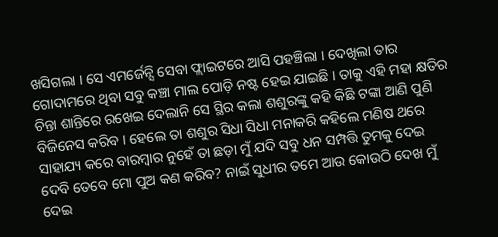ଖସିଗଲା । ସେ ଏମର୍ଜେନ୍ସି ସେବା ଫ୍ଲାଇଟରେ ଆସି ପହଞ୍ଚିଲା । ଦେଖିଲା ତାର ଗୋଦାମରେ ଥିବା ସବୁ କଞ୍ଚା ମାଲ ପୋଡ଼ି ନଷ୍ଟ ହେଇ ଯାଇଛି । ତାକୁ ଏହି ମହା କ୍ଷତିର ଚିନ୍ତା ଶାନ୍ତିରେ ରଖେଇ ଦେଲାନି ସେ ସ୍ଥିର କଲା ଶଶୁରଙ୍କୁ କହି କିଛି ଟଙ୍କା ଆଣି ପୁଣି ବିଜିନେସ କରିବ । ହେଲେ ତା ଶଶୁର ସିଧା ସିଧା ମନାକରି କହିଲେ ମଣିଷ ଥରେ ସାହାଯ୍ୟ କରେ ବାରମ୍ବାର ନୁହେଁ ତା ଛଡ଼ା ମୁଁ ଯଦି ସବୁ ଧନ ସମ୍ପତ୍ତି ତୁମକୁ ଦେଇ ଦେବି ତେବେ ମୋ ପୁଅ କଣ କରିବ? ନାଇଁ ସୁଧୀର ତମେ ଆଉ କୋଉଠି ଦେଖ ମୁଁ ଦେଇ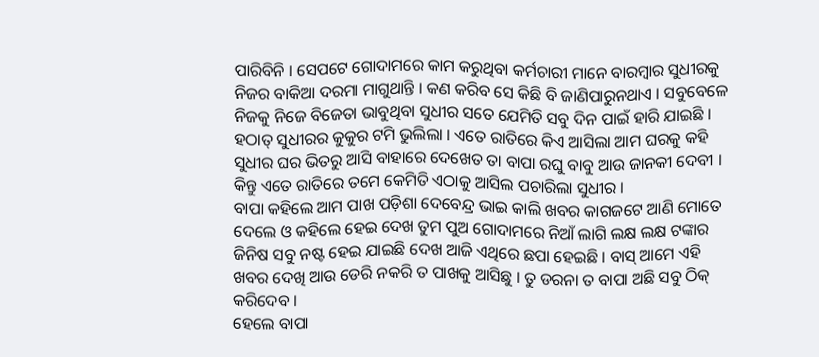ପାରିବିନି । ସେପଟେ ଗୋଦାମରେ କାମ କରୁଥିବା କର୍ମଚାରୀ ମାନେ ବାରମ୍ବାର ସୁଧୀରକୁ ନିଜର ବାକିଆ ଦରମା ମାଗୁଥାନ୍ତି । କଣ କରିବ ସେ କିଛି ବି ଜାଣିପାରୁନଥାଏ । ସବୁବେଳେ ନିଜକୁ ନିଜେ ବିଜେତା ଭାବୁଥିବା ସୁଧୀର ସତେ ଯେମିତି ସବୁ ଦିନ ପାଇଁ ହାରି ଯାଇଛି । ହଠାତ୍ ସୁଧୀରର କୁକୁର ଟମି ଭୁଲିଲା । ଏତେ ରାତିରେ କିଏ ଆସିଲା ଆମ ଘରକୁ କହି ସୁଧୀର ଘର ଭିତରୁ ଆସି ବାହାରେ ଦେଖେତ ତା ବାପା ରଘୁ ବାବୁ ଆଉ ଜାନକୀ ଦେବୀ । କିନ୍ତୁ ଏତେ ରାତିରେ ତମେ କେମିତି ଏଠାକୁ ଆସିଲ ପଚାରିଲା ସୁଧୀର ।
ବାପା କହିଲେ ଆମ ପାଖ ପଡ଼ିଶା ଦେବେନ୍ଦ୍ର ଭାଇ କାଲି ଖବର କାଗଜଟେ ଆଣି ମୋତେ ଦେଲେ ଓ କହିଲେ ହେଇ ଦେଖ ତୁମ ପୁଅ ଗୋଦାମରେ ନିଆଁ ଲାଗି ଲକ୍ଷ ଲକ୍ଷ ଟଙ୍କାର ଜିନିଷ ସବୁ ନଷ୍ଟ ହେଇ ଯାଇଛି ଦେଖ ଆଜି ଏଥିରେ ଛପା ହେଇଛି । ବାସ୍ ଆମେ ଏହି ଖବର ଦେଖି ଆଉ ଡେରି ନକରି ତ ପାଖକୁ ଆସିଛୁ । ତୁ ଡରନା ତ ବାପା ଅଛି ସବୁ ଠିକ୍ କରିଦେବ ।
ହେଲେ ବାପା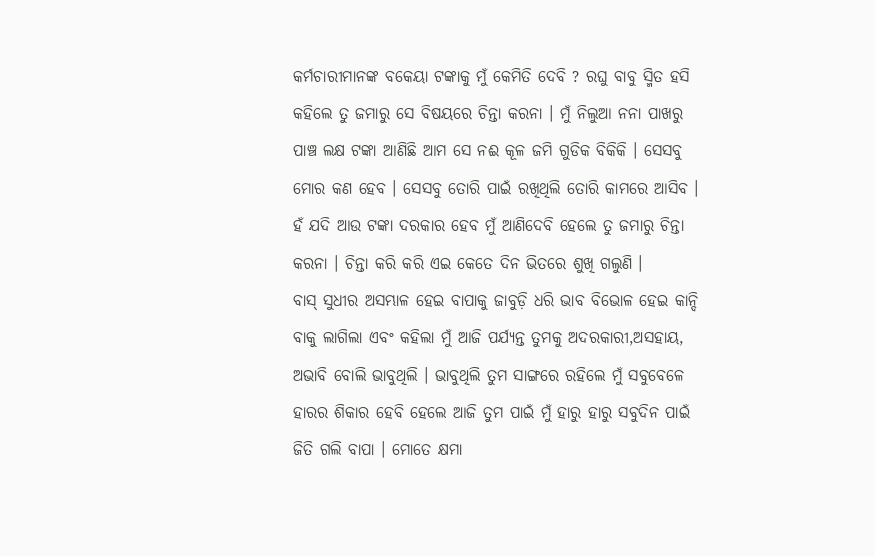କର୍ମଚାରୀମାନଙ୍କ ବକେୟା ଟଙ୍କାକୁ ମୁଁ କେମିତି ଦେବି ? ରଘୁ ବାବୁ ସ୍ମିତ ହସି କହିଲେ ତୁ ଜମାରୁ ସେ ବିଷୟରେ ଚିନ୍ତା କରନା । ମୁଁ ନିଲୁଆ ନନା ପାଖରୁ ପାଞ୍ଚ ଲକ୍ଷ ଟଙ୍କା ଆଣିଛି ଆମ ସେ ନଈ କୂଳ ଜମି ଗୁଡିକ ବିକିକି । ସେସବୁ ମୋର କଣ ହେବ । ସେସବୁ ତୋରି ପାଇଁ ରଖିଥିଲି ତୋରି କାମରେ ଆସିବ । ହଁ ଯଦି ଆଉ ଟଙ୍କା ଦରକାର ହେବ ମୁଁ ଆଣିଦେବି ହେଲେ ତୁ ଜମାରୁ ଚିନ୍ତା କରନା । ଚିନ୍ତା କରି କରି ଏଇ କେତେ ଦିନ ଭିତରେ ଶୁଖି ଗଲୁଣି ।
ବାସ୍ ସୁଧୀର ଅସମ୍ଭାଳ ହେଇ ବାପାକୁ ଜାବୁଡ଼ି ଧରି ଭାବ ବିଭୋଳ ହେଇ କାନ୍ଦି ବାକୁ ଲାଗିଲା ଏବଂ କହିଲା ମୁଁ ଆଜି ପର୍ଯ୍ୟନ୍ତ ତୁମକୁ ଅଦରକାରୀ,ଅସହାୟ, ଅଭାବି ବୋଲି ଭାବୁଥିଲି । ଭାବୁଥିଲି ତୁମ ସାଙ୍ଗରେ ରହିଲେ ମୁଁ ସବୁବେଳେ ହାରର ଶିକାର ହେବି ହେଲେ ଆଜି ତୁମ ପାଇଁ ମୁଁ ହାରୁ ହାରୁ ସବୁଦିନ ପାଇଁ ଜିତି ଗଲି ବାପା । ମୋତେ କ୍ଷମା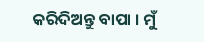କରିଦିଅନ୍ତୁ ବାପା । ମୁଁ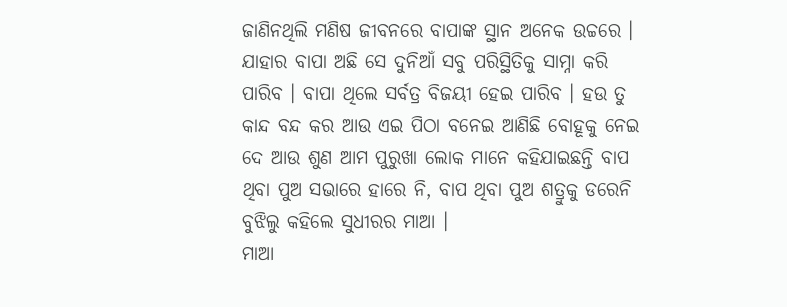ଜାଣିନଥିଲି ମଣିଷ ଜୀବନରେ ବାପାଙ୍କ ସ୍ଥାନ ଅନେକ ଉଚ୍ଚରେ । ଯାହାର ବାପା ଅଛି ସେ ଦୁନିଆଁ ସବୁ ପରିସ୍ଥିତିକୁ ସାମ୍ନା କରି ପାରିବ । ବାପା ଥିଲେ ସର୍ବତ୍ର ବିଜୟୀ ହେଇ ପାରିବ । ହଉ ତୁ କାନ୍ଦ ବନ୍ଦ କର ଆଉ ଏଇ ପିଠା ବନେଇ ଆଣିଛି ବୋହୂକୁ ନେଇ ଦେ ଆଉ ଶୁଣ ଆମ ପୁରୁଖା ଲୋକ ମାନେ କହିଯାଇଛନ୍ତି ବାପ ଥିବା ପୁଅ ସଭାରେ ହାରେ ନି, ବାପ ଥିବା ପୁଅ ଶତ୍ରୁକୁ ଡରେନି ବୁଝିଲୁ କହିଲେ ସୁଧୀରର ମାଆ ।
ମାଆ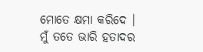ମୋତେ କ୍ଷମା କରିଦେ । ମୁଁ ତତେ ଭାରି ହତାଦର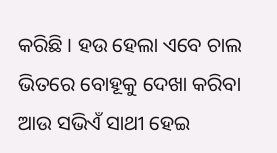କରିଛି । ହଉ ହେଲା ଏବେ ଚାଲ ଭିତରେ ବୋହୂକୁ ଦେଖା କରିବା ଆଉ ସଭିଏଁ ସାଥୀ ହେଇ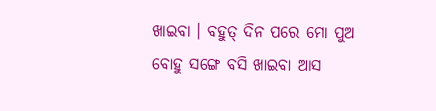ଖାଇବା । ବହୁତ୍ ଦିନ ପରେ ମୋ ପୁଅ ବୋହୁ ସଙ୍ଗେ ବସି ଖାଇବା ଆସ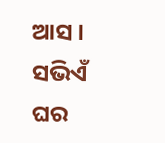ଆସ । ସଭିଏଁ ଘର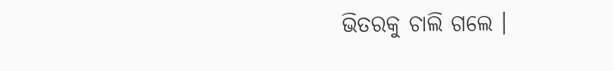ଭିତରକୁ ଚାଲି ଗଲେ ।